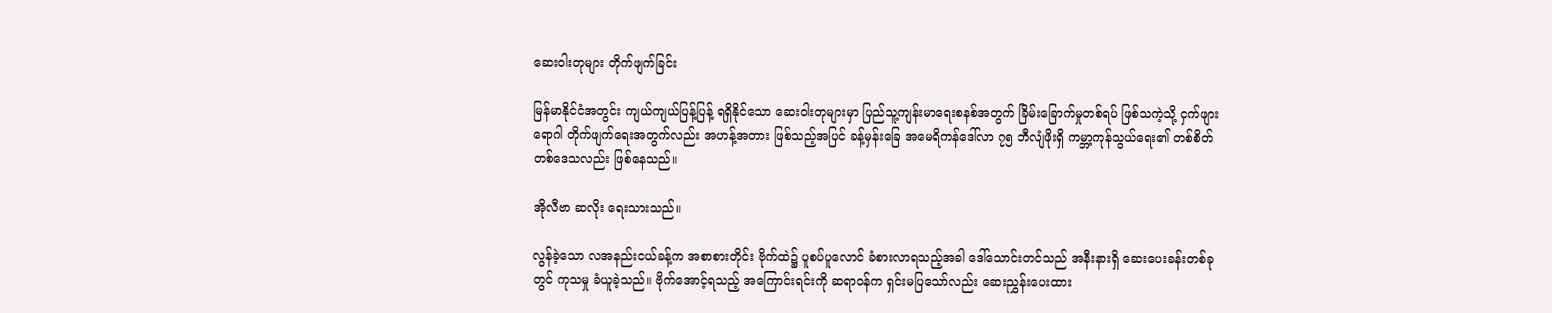ဆေးဝါးတုများ တိုက်ဖျက်ခြင်း

မြန်မာနိုင်ငံအတွင်း ကျယ်ကျယ်ပြန့်ပြန့် ရရှိနိုင်သော ဆေးဝါးတုများမှာ ပြည်သူ့ကျန်းမာရေးစနစ်အတွက် ခြိမ်းခြောက်မှုတစ်ရပ် ဖြစ်သကဲ့သို့ ငှက်ဖျားရောဂါ တိုက်ဖျက်ရေးအတွက်လည်း အဟန့်အတား ဖြစ်သည့်အပြင် ခန့်မှန်းခြေ အမေရိကန်ဒေါ်လာ ၇၅ ဘီလျံဖိုးရှိ ကမ္ဘာ့ကုန်သွယ်ရေး၏ တစ်စိတ်တစ်ဒေသလည်း ဖြစ်နေသည်။

အိုလီဗာ ဆလိုး ရေးသားသည်။

လွန်ခဲ့သော လအနည်းငယ်ခန့်က အစာစားတိုင်း ဗိုက်ထဲ၌ ပူစပ်ပူလောင် ခံစားလာရသည့်အခါ ဒေါ်သောင်းတင်သည် အနီးနားရှိ ဆေးပေးခန်းတစ်ခုတွင် ကုသမှု ခံယူခဲ့သည်။ ဗိုက်အောင့်ရသည့် အကြောင်းရင်းကို ဆရာဝန်က ရှင်းမပြသော်လည်း ဆေးညွှန်းပေးထား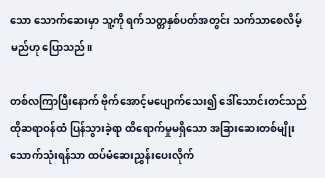သော သောက်ဆေးမှာ သူ့ကို ရက်သတ္တနှစ်ပတ်အတွင်း သက်သာစေလိမ့်မည်ဟု ပြောသည်။

တစ်လကြာပြီးနောက် ဗိုက်အောင့်မပျောက်သေး၍ ဒေါ်သောင်းတင်သည် ထိုဆရာဝန်ထံ ပြန်သွားခဲ့ရာ ထိရောက်မှုမရှိသော အခြားဆေးတစ်မျိုး သောက်သုံးရန်သာ ထပ်မံဆေးညွှန်းပေးလိုက်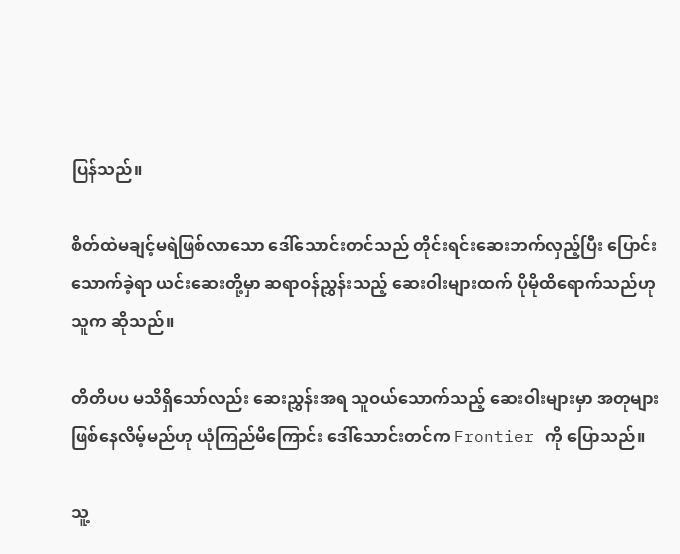ပြန်သည်။

စိတ်ထဲမချင့်မရဲဖြစ်လာသော ဒေါ်သောင်းတင်သည် တိုင်းရင်းဆေးဘက်လှည့်ပြီး ပြောင်းသောက်ခဲ့ရာ ယင်းဆေးတို့မှာ ဆရာဝန်ညွှန်းသည့် ဆေးဝါးများထက် ပိုမိုထိရောက်သည်ဟု သူက ဆိုသည်။

တိတိပပ မသိရှိသော်လည်း ဆေးညွှန်းအရ သူဝယ်သောက်သည့် ဆေးဝါးများမှာ အတုများဖြစ်နေလိမ့်မည်ဟု ယုံကြည်မိကြောင်း ဒေါ်သောင်းတင်က Frontier ကို ပြောသည်။

သူ့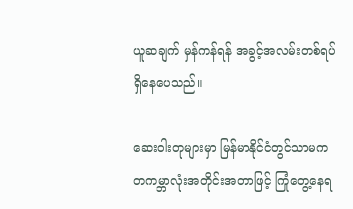ယူဆချက် မှန်ကန်ရန် အခွင့်အလမ်းတစ်ရပ် ရှိနေပေသည်။

ဆေးဝါးတုများမှာ မြန်မာနိုင်ငံတွင်သာမက တကမ္ဘာလုံးအတိုင်းအတာဖြင့် ကြုံတွေ့နေရ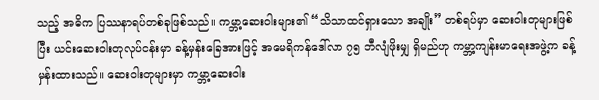သည့် အဓိက ပြဿနာရပ်တစ်ခုဖြစ်သည်။ ကမ္ဘာ့ဆေးဝါးများ၏ “သိသာထင်ရှားသော အချိုး” တစ်ရပ်မှာ ဆေးဝါးတုများဖြစ်ပြီး ယင်းဆေးဝါးတုလုပ်ငန်းမှာ ခန့်မှန်းခြေအားဖြင့် အမေရိကန်ဒေါ်လာ ၇၅ ဘီလျံဖိုးမျှ ရှိမည်ဟု ကမ္ဘာ့ကျန်းမာရေးအဖွဲ့က ခန့်မှန်းထားသည်။ ဆေးဝါးတုများမှာ ကမ္ဘာ့ဆေးဝါး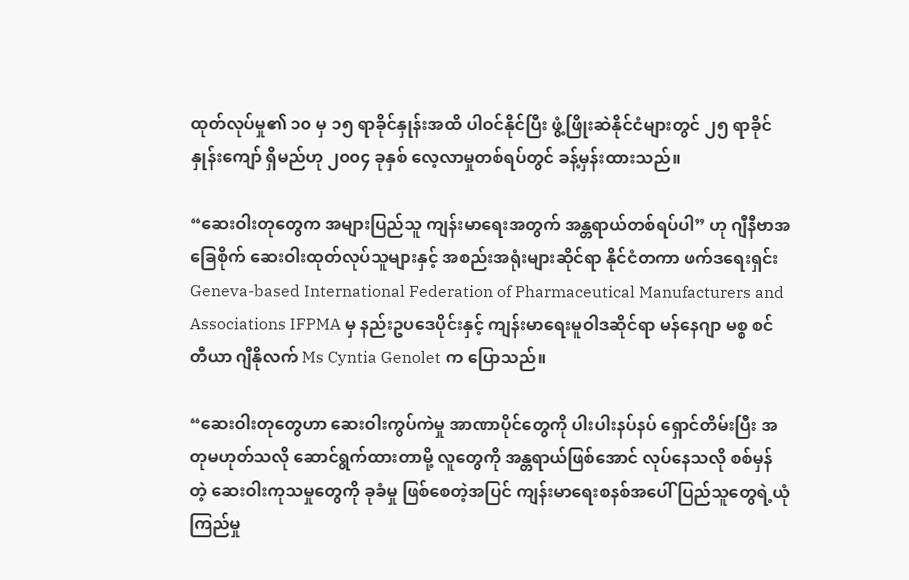ထုတ်လုပ်မှု၏ ၁၀ မှ ၁၅ ရာခိုင်နှုန်းအထိ ပါဝင်နိုင်ပြီး ဖွံ့ဖြိုးဆဲနိုင်ငံများတွင် ၂၅ ရာခိုင်နှုန်းကျော် ရှိမည်ဟု ၂၀၀၄ ခုနှစ် လေ့လာမှုတစ်ရပ်တွင် ခန့်မှန်းထားသည်။

“ဆေးဝါးတုတွေက အများပြည်သူ ကျန်းမာရေးအတွက် အန္တရာယ်တစ်ရပ်ပါ” ဟု ဂျီနီဗာအခြေစိုက် ဆေးဝါးထုတ်လုပ်သူများနှင့် အစည်းအရုံးများဆိုင်ရာ နိုင်ငံတကာ ဖက်ဒရေးရှင်း Geneva-based International Federation of Pharmaceutical Manufacturers and Associations IFPMA မှ နည်းဥပဒေပိုင်းနှင့် ကျန်းမာရေးမူဝါဒဆိုင်ရာ မန်နေဂျာ မစ္စ စင်တီယာ ဂျီနိုလက် Ms Cyntia Genolet က ပြောသည်။

“ဆေးဝါးတုတွေဟာ ဆေးဝါးကွပ်ကဲမှု အာဏာပိုင်တွေကို ပါးပါးနပ်နပ် ရှောင်တိမ်းပြီး အတုမဟုတ်သလို ဆောင်ရွက်ထားတာမို့ လူတွေကို အန္တရာယ်ဖြစ်အောင် လုပ်နေသလို စစ်မှန်တဲ့ ဆေးဝါးကုသမှုတွေကို ခုခံမှု ဖြစ်စေတဲ့အပြင် ကျန်းမာရေးစနစ်အပေါ် ပြည်သူတွေရဲ့ယုံကြည်မှု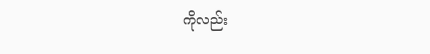ကိုလည်း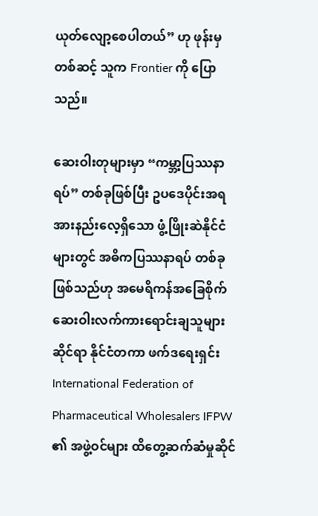ယုတ်လျော့စေပါတယ်” ဟု ဖုန်းမှတစ်ဆင့် သူက Frontier ကို ပြောသည်။

ဆေးဝါးတုများမှာ “ကမ္ဘာ့ပြဿနာရပ်” တစ်ခုဖြစ်ပြီး ဥပဒေပိုင်းအရ အားနည်းလေ့ရှိသော ဖွံ့ဖြိုးဆဲနိုင်ငံများတွင် အဓိကပြဿနာရပ် တစ်ခုဖြစ်သည်ဟု အမေရိကန်အခြေစိုက် ဆေးဝါးလက်ကားရောင်းချသူများဆိုင်ရာ နိုင်ငံတကာ ဖက်ဒရေးရှင်း International Federation of Pharmaceutical Wholesalers IFPW ၏ အဖွဲ့ဝင်များ ထိတွေ့ဆက်ဆံမှုဆိုင်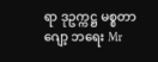ရာ ဒုဥက္ကဋ္ဌ မစ္စတာ ဂျော့ ဘရေး Mr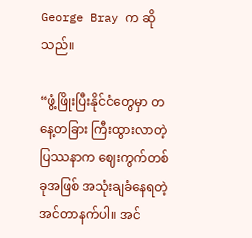George Bray က ဆိုသည်။

“ဖွံ့ဖြိုးပြီးနိုင်ငံတွေမှာ တနေ့တခြား ကြီးထွားလာတဲ့ ပြဿနာက ဈေးကွက်တစ်ခုအဖြစ် အသုံးချခံနေရတဲ့ အင်တာနက်ပါ။ အင်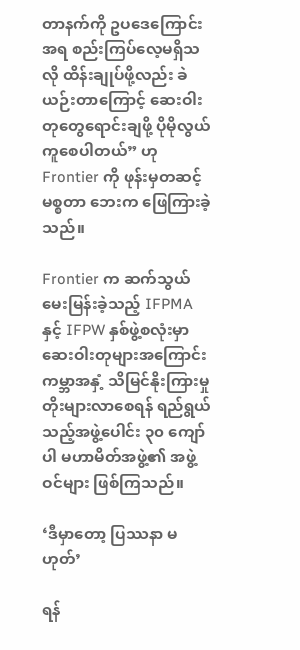တာနက်ကို ဥပဒေကြောင်းအရ စည်းကြပ်လေ့မရှိသလို ထိန်းချုပ်ဖို့လည်း ခဲယဉ်းတာကြောင့် ဆေးဝါးတုတွေရောင်းချဖို့ ပိုမိုလွယ်ကူစေပါတယ်” ဟု Frontier ကို ဖုန်းမှတဆင့် မစ္စတာ ဘေးက ဖြေကြားခဲ့သည်။

Frontier က ဆက်သွယ်မေးမြန်းခဲ့သည့် IFPMA နှင့် IFPW နှစ်ဖွဲ့စလုံးမှာ ဆေးဝါးတုများအကြောင်း ကမ္ဘာအနှံ့ သိမြင်နိုးကြားမှု တိုးများလာစေရန် ရည်ရွယ်သည့်အဖွဲ့ပေါင်း ၃၀ ကျော်ပါ မဟာမိတ်အဖွဲ့၏ အဖွဲ့ဝင်များ ဖြစ်ကြသည်။

‘ဒီမှာတော့ ပြဿနာ မဟုတ်’

ရန်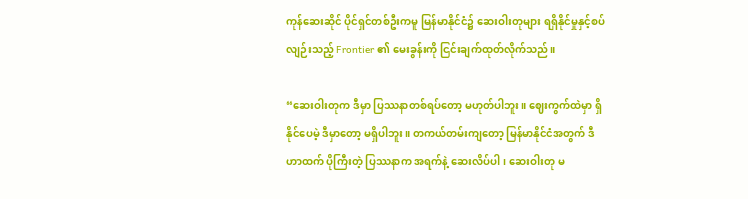ကုန်ဆေးဆိုင် ပိုင်ရှင်တစ်ဦးကမူ မြန်မာနိုင်ငံ၌ ဆေးဝါးတုများ ရရှိနိုင်မှုနှင့်စပ်လျဉ်းသည့် Frontier ၏ မေးခွန်းကို ငြင်းချက်ထုတ်လိုက်သည်။

“ဆေးဝါးတုက ဒီမှာ ပြဿနာတစ်ရပ်တော့ မဟုတ်ပါဘူး။ ဈေးကွက်ထဲမှာ ရှိနိုင်ပေမဲ့ ဒီမှာတော့ မရှိပါဘူး။ တကယ်တမ်းကျတော့ မြန်မာနိုင်ငံအတွက် ဒီဟာထက် ပိုကြီးတဲ့ ပြဿနာက အရက်နဲ့ ဆေးလိပ်ပါ၊ ဆေးဝါးတု မ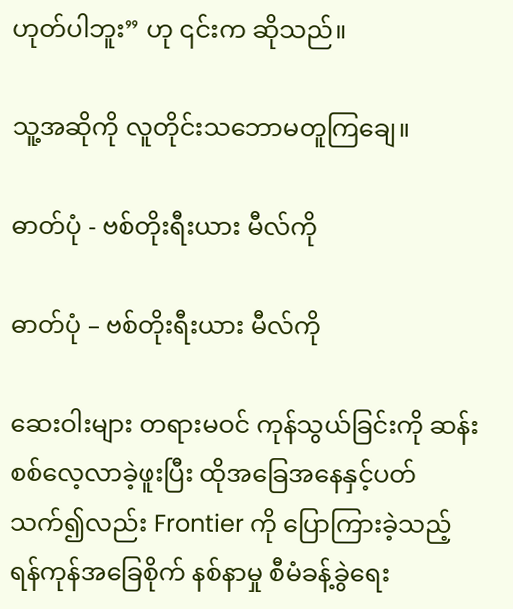ဟုတ်ပါဘူး” ဟု ၎င်းက ဆိုသည်။

သူ့အဆိုကို လူတိုင်းသဘောမတူကြချေ။

ဓာတ်ပုံ - ဗစ်တိုးရီးယား မီလ်ကို

ဓာတ်ပုံ – ဗစ်တိုးရီးယား မီလ်ကို

ဆေးဝါးများ တရားမဝင် ကုန်သွယ်ခြင်းကို ဆန်းစစ်လေ့လာခဲ့ဖူးပြီး ထိုအခြေအနေနှင့်ပတ်သက်၍လည်း Frontier ကို ပြောကြားခဲ့သည့် ရန်ကုန်အခြေစိုက် နစ်နာမှု စီမံခန့်ခွဲရေး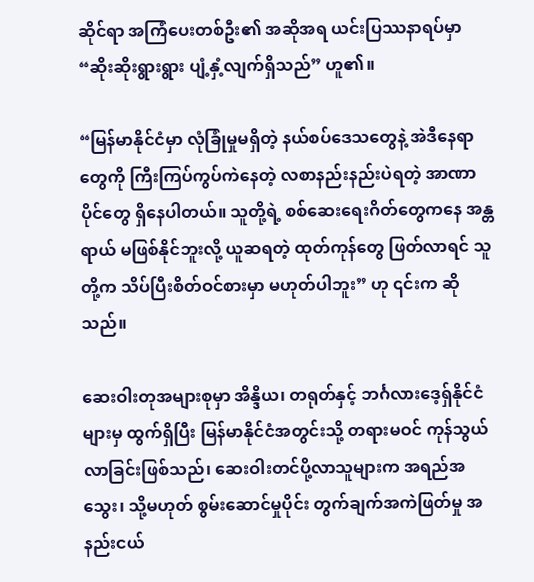ဆိုင်ရာ အကြံပေးတစ်ဦး၏ အဆိုအရ ယင်းပြဿနာရပ်မှာ “ဆိုးဆိုးရွားရွား ပျံ့နှံ့လျက်ရှိသည်” ဟူ၏။

“မြန်မာနိုင်ငံမှာ လုံခြုံမှုမရှိတဲ့ နယ်စပ်ဒေသတွေနဲ့ အဲဒီနေရာတွေကို ကြီးကြပ်ကွပ်ကဲနေတဲ့ လစာနည်းနည်းပဲရတဲ့ အာဏာပိုင်တွေ ရှိနေပါတယ်။ သူတို့ရဲ့ စစ်ဆေးရေးဂိတ်တွေကနေ အန္တရာယ် မဖြစ်နိုင်ဘူးလို့ ယူဆရတဲ့ ထုတ်ကုန်တွေ ဖြတ်လာရင် သူတို့က သိပ်ပြီးစိတ်ဝင်စားမှာ မဟုတ်ပါဘူး” ဟု ၎င်းက ဆိုသည်။

ဆေးဝါးတုအများစုမှာ အိန္ဒိယ၊ တရုတ်နှင့် ဘင်္ဂလားဒေ့ရှ်နိုင်ငံများမှ ထွက်ရှိပြီး မြန်မာနိုင်ငံအတွင်းသို့ တရားမဝင် ကုန်သွယ်လာခြင်းဖြစ်သည်၊ ဆေးဝါးတင်ပို့လာသူများက အရည်အသွေး၊ သို့မဟုတ် စွမ်းဆောင်မှုပိုင်း တွက်ချက်အကဲဖြတ်မှု အနည်းငယ်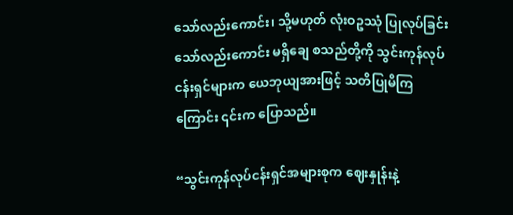သော်လည်းကောင်း၊ သို့မဟုတ် လုံးဝဥဿုံ ပြုလုပ်ခြင်းသော်လည်းကောင်း မရှိချေ စသည်တို့ကို သွင်းကုန်လုပ်ငန်းရှင်များက ယေဘုယျအားဖြင့် သတိပြုမိကြကြောင်း ၎င်းက ပြောသည်။

“သွင်းကုန်လုပ်ငန်းရှင်အများစုက ဈေးနှုန်းနဲ့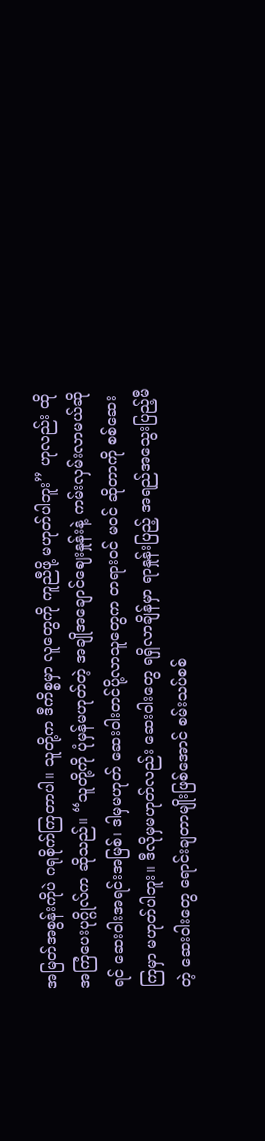အမြတ်အစွန်းကိုပဲ ဂရုစိုက်ကြတာပါ။ သူတို့က ဒီကိစ္စမှာ လူတွေကို ကူညီဖို့ မဟုတ်ပါဘူး” ဟုလည်း ထိုအကြံပေးပုဂ္ဂိုလ်က ဆိုသည်။ “သူတို့ကို ပုံမှန်မဟုတ်တဲ့ အချိုအချောင်ဈေးနှုန်းနဲ့ ကမ်းလှမ်းလာမယ်ဆိုရင် ဆေးဝါးအရင်းအမြစ်၊ ဒါမှမဟုတ် ဆေးဝါးတင်ပို့လာသူတွေက တရားဝင် မဝင် ဆိုတာကို စစ်ဆေးကြမှာ မဟုတ်ပါဘူး။ ဒီလိုမှမဟုတ်လည်း ဆေးဝါးတွေ ရရှိလာချိန်မှာ ရာနှုန်းပြည့် အရည်အသွေးပြည့်မီတဲ့ ဆေးဝါးတွေ ရောင်းချတာမျိုးဖြစ်အောင် စမ်းသပ်စစ်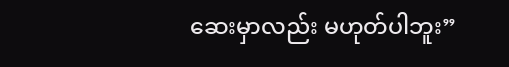ဆေးမှာလည်း မဟုတ်ပါဘူး”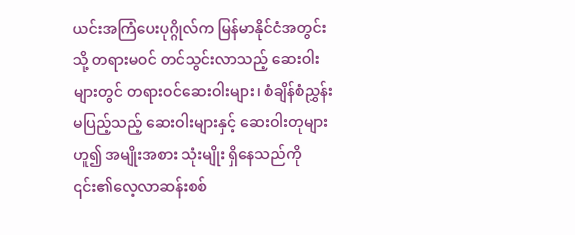ယင်းအကြံပေးပုဂ္ဂိုလ်က မြန်မာနိုင်ငံအတွင်းသို့ တရားမဝင် တင်သွင်းလာသည့် ဆေးဝါးများတွင် တရားဝင်ဆေးဝါးများ၊ စံချိန်စံညွှန်း မပြည့်သည့် ဆေးဝါးများနှင့် ဆေးဝါးတုများဟူ၍ အမျိုးအစား သုံးမျိုး ရှိနေသည်ကို ၎င်း၏လေ့လာဆန်းစစ်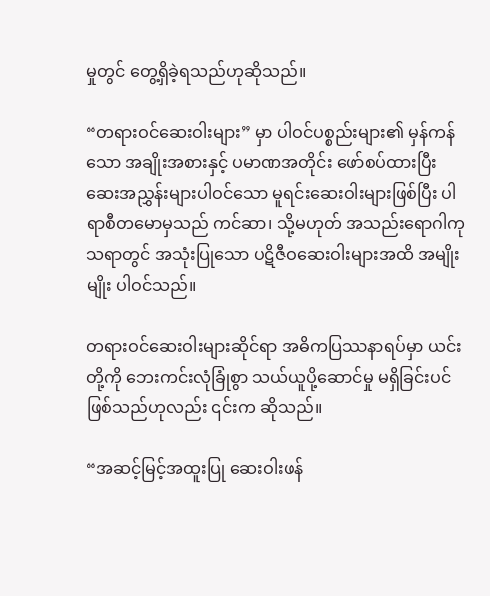မှုတွင် တွေ့ရှိခဲ့ရသည်ဟုဆိုသည်။

“တရားဝင်ဆေးဝါးများ” မှာ ပါဝင်ပစ္စည်းများ၏ မှန်ကန်သော အချိုးအစားနှင့် ပမာဏအတိုင်း ဖော်စပ်ထားပြီး ဆေးအညွှန်းများပါဝင်သော မူရင်းဆေးဝါးများဖြစ်ပြီး ပါရာစီတမောမှသည် ကင်ဆာ၊ သို့မဟုတ် အသည်းရောဂါကုသရာတွင် အသုံးပြုသော ပဋိဇီဝဆေးဝါးများအထိ အမျိုးမျိုး ပါဝင်သည်။

တရားဝင်ဆေးဝါးများဆိုင်ရာ အဓိကပြဿနာရပ်မှာ ယင်းတို့ကို ဘေးကင်းလုံခြုံစွာ သယ်ယူပို့ဆောင်မှု မရှိခြင်းပင် ဖြစ်သည်ဟုလည်း ၎င်းက ဆိုသည်။

“အဆင့်မြင့်အထူးပြု ဆေးဝါးဖန်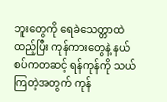ဘူးတွေကို ရေခဲသေတ္တာထဲထည့်ပြီး ကုန်ကားတွေနဲ့ နယ်စပ်ကတဆင့် ရန်ကုန်ကို သယ်ကြတဲ့အတွက် ကုန်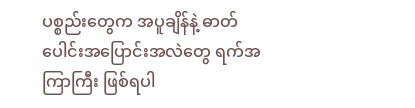ပစ္စည်းတွေက အပူချိန်နဲ့ ဓာတ်ပေါင်းအပြောင်းအလဲတွေ ရက်အကြာကြီး ဖြစ်ရပါ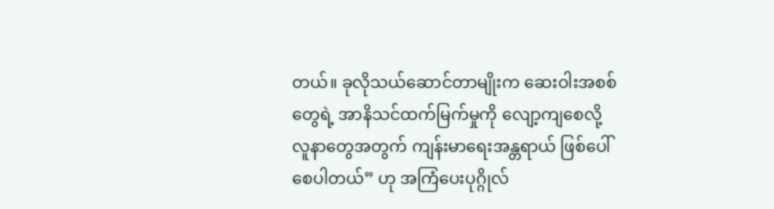တယ်။ ခုလိုသယ်ဆောင်တာမျိုးက ဆေးဝါးအစစ်တွေရဲ့ အာနိသင်ထက်မြက်မှုကို လျော့ကျစေလို့ လူနာတွေအတွက် ကျန်းမာရေးအန္တရာယ် ဖြစ်ပေါ်စေပါတယ်” ဟု အကြံပေးပုဂ္ဂိုလ်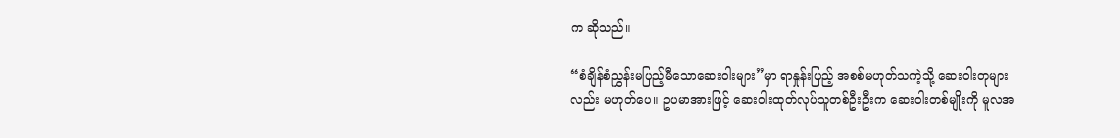က ဆိုသည်။

“စံချိန်စံညွှန်းမပြည့်မီသောဆေးဝါးများ”မှာ ရာနှုန်းပြည့် အစစ်မဟုတ်သကဲ့သို့ ဆေးဝါးတုများလည်း မဟုတ်ပေ။ ဥပမာအားဖြင့် ဆေးဝါးထုတ်လုပ်သူတစ်ဦးဦးက ဆေးဝါးတစ်မျိုးကို မူလအ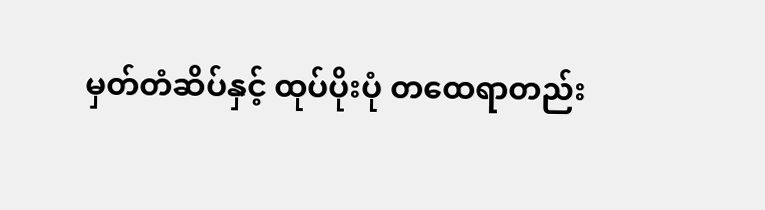မှတ်တံဆိပ်နှင့် ထုပ်ပိုးပုံ တထေရာတည်း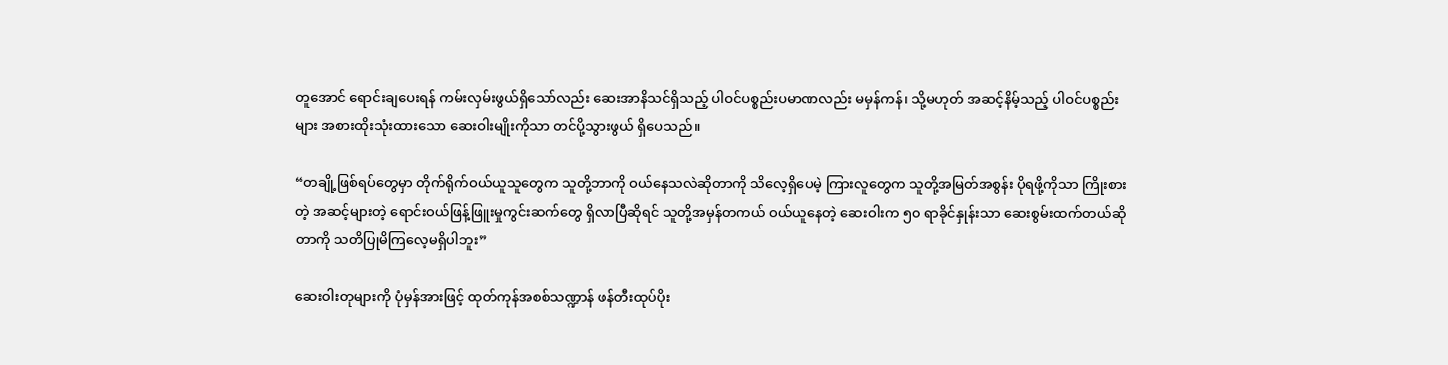တူအောင် ရောင်းချပေးရန် ကမ်းလှမ်းဖွယ်ရှိသော်လည်း ဆေးအာနိသင်ရှိသည့် ပါဝင်ပစ္စည်းပမာဏလည်း မမှန်ကန်၊ သို့မဟုတ် အဆင့်နိမ့်သည့် ပါဝင်ပစ္စည်းများ အစားထိုးသုံးထားသော ဆေးဝါးမျိုးကိုသာ တင်ပို့သွားဖွယ် ရှိပေသည်။

“တချို့ဖြစ်ရပ်တွေမှာ တိုက်ရိုက်ဝယ်ယူသူတွေက သူတို့ဘာကို ဝယ်နေသလဲဆိုတာကို သိလေ့ရှိပေမဲ့ ကြားလူတွေက သူတို့အမြတ်အစွန်း ပိုရဖို့ကိုသာ ကြိုးစားတဲ့ အဆင့်များတဲ့ ရောင်းဝယ်ဖြန့်ဖြူးမှုကွင်းဆက်တွေ ရှိလာပြီဆိုရင် သူတို့အမှန်တကယ် ဝယ်ယူနေတဲ့ ဆေးဝါးက ၅၀ ရာခိုင်နှုန်းသာ ဆေးစွမ်းထက်တယ်ဆိုတာကို သတိပြုမိကြလေ့မရှိပါဘူး”

ဆေးဝါးတုများကို ပုံမှန်အားဖြင့် ထုတ်ကုန်အစစ်သဏ္ဍာန် ဖန်တီးထုပ်ပိုး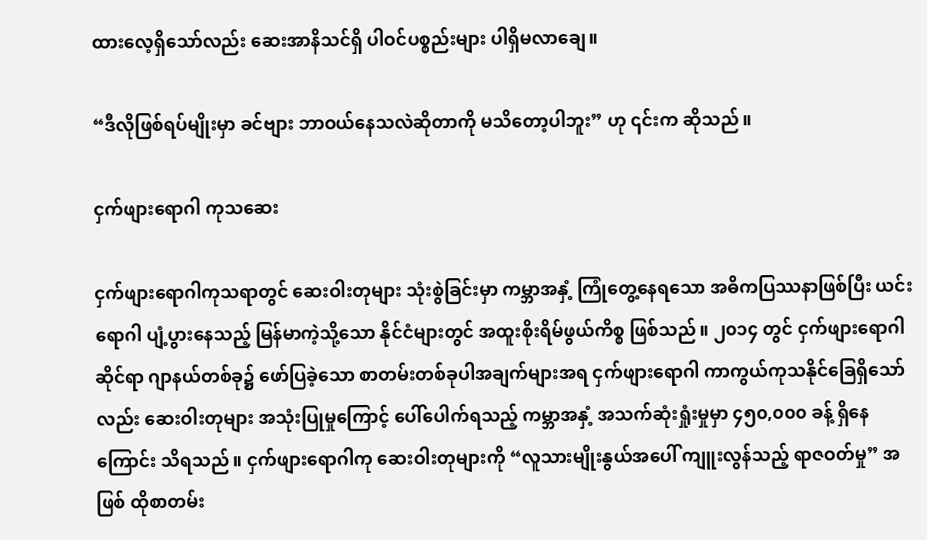ထားလေ့ရှိသော်လည်း ဆေးအာနိသင်ရှိ ပါဝင်ပစ္စည်းများ ပါရှိမလာချေ။

“ဒီလိုဖြစ်ရပ်မျိုးမှာ ခင်ဗျား ဘာဝယ်နေသလဲဆိုတာကို မသိတော့ပါဘူး” ဟု ၎င်းက ဆိုသည်။

ငှက်ဖျားရောဂါ ကုသဆေး

ငှက်ဖျားရောဂါကုသရာတွင် ဆေးဝါးတုများ သုံးစွဲခြင်းမှာ ကမ္ဘာအနှံ့ ကြုံတွေ့နေရသော အဓိကပြဿနာဖြစ်ပြီး ယင်းရောဂါ ပျံ့ပွားနေသည့် မြန်မာကဲ့သို့သော နိုင်ငံများတွင် အထူးစိုးရိမ်ဖွယ်ကိစ္စ ဖြစ်သည်။ ၂၀၁၄ တွင် ငှက်ဖျားရောဂါဆိုင်ရာ ဂျာနယ်တစ်ခု၌ ဖော်ပြခဲ့သော စာတမ်းတစ်ခုပါအချက်များအရ ငှက်ဖျားရောဂါ ကာကွယ်ကုသနိုင်ခြေရှိသော်လည်း ဆေးဝါးတုများ အသုံးပြုမှုကြောင့် ပေါ်ပေါက်ရသည့် ကမ္ဘာအနှံ့ အသက်ဆုံးရှုံးမှုမှာ ၄၅၀,၀၀၀ ခန့် ရှိနေကြောင်း သိရသည်။ ငှက်ဖျားရောဂါကု ဆေးဝါးတုများကို “လူသားမျိုးနွယ်အပေါ် ကျူးလွန်သည့် ရာဇဝတ်မှု” အဖြစ် ထိုစာတမ်း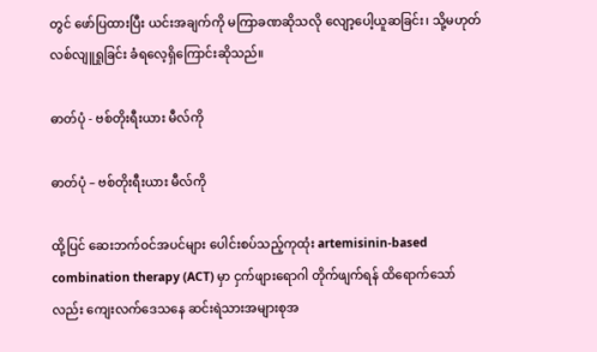တွင် ဖော်ပြထားပြီး ယင်းအချက်ကို မကြာခဏဆိုသလို လျော့ပေါ့ယူဆခြင်း၊ သို့မဟုတ် လစ်လျူရှုခြင်း ခံရလေ့ရှိကြောင်းဆိုသည်။

ဓာတ်ပုံ - ဗစ်တိုးရီးယား မီလ်ကို

ဓာတ်ပုံ – ဗစ်တိုးရီးယား မီလ်ကို

ထို့ပြင် ဆေးဘက်ဝင်အပင်များ ပေါင်းစပ်သည့်ကုထုံး artemisinin-based combination therapy (ACT) မှာ ငှက်ဖျားရောဂါ တိုက်ဖျက်ရန် ထိရောက်သော်လည်း ကျေးလက်ဒေသနေ ဆင်းရဲသားအများစုအ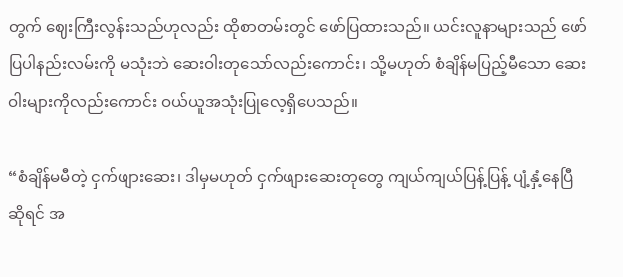တွက် ဈေးကြီးလွန်းသည်ဟုလည်း ထိုစာတမ်းတွင် ဖော်ပြထားသည်။ ယင်းလူနာများသည် ဖော်ပြပါနည်းလမ်းကို မသုံးဘဲ ဆေးဝါးတုသော်လည်းကောင်း၊ သို့မဟုတ် စံချိန်မပြည့်မီသော ဆေးဝါးများကိုလည်းကောင်း ဝယ်ယူအသုံးပြုလေ့ရှိပေသည်။

“စံချိန်မမီတဲ့ ငှက်ဖျားဆေး၊ ဒါမှမဟုတ် ငှက်ဖျားဆေးတုတွေ ကျယ်ကျယ်ပြန့်ပြန့် ပျံ့နှံ့နေပြီဆိုရင် အ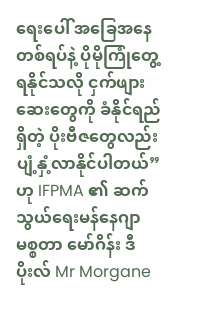ရေးပေါ် အခြေအနေတစ်ရပ်နဲ့ ပိုမိုကြုံတွေ့ရနိုင်သလို ငှက်ဖျားဆေးတွေကို ခံနိုင်ရည်ရှိတဲ့ ပိုးဗီဇတွေလည်း ပျံ့နှံ့လာနိုင်ပါတယ်” ဟု IFPMA ၏ ဆက်သွယ်ရေးမန်နေဂျာ မစ္စတာ မော်ဂိန်း ဒီပိုးလ် Mr Morgane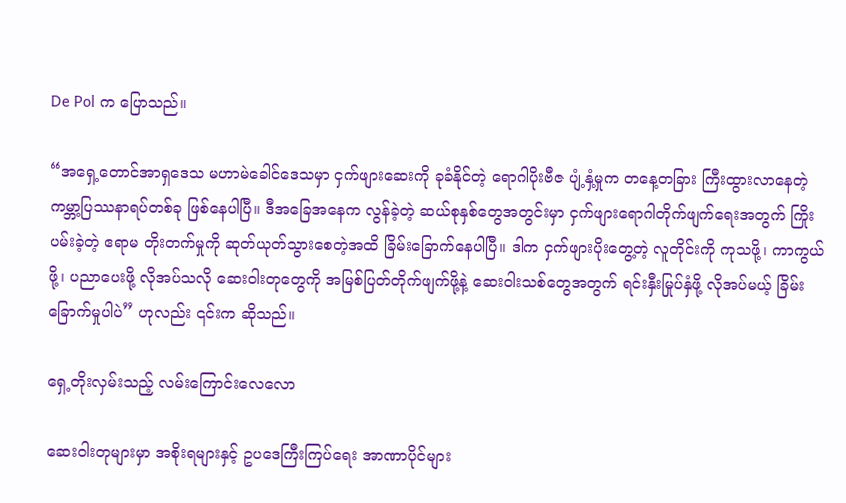De Pol က ပြောသည်။

“အရှေ့တောင်အာရှဒေသ မဟာမဲခေါင်ဒေသမှာ ငှက်ဖျားဆေးကို ခုခံနိုင်တဲ့ ရောဂါပိုးဗီဇ ပျံ့နှံ့မှုက တနေ့တခြား ကြီးထွားလာနေတဲ့ ကမ္ဘာ့ပြဿနာရပ်တစ်ခု ဖြစ်နေပါပြီ။ ဒီအခြေအနေက လွန်ခဲ့တဲ့ ဆယ်စုနှစ်တွေအတွင်းမှာ ငှက်ဖျားရောဂါတိုက်ဖျက်ရေးအတွက် ကြိုးပမ်းခဲ့တဲ့ ဧရာမ တိုးတက်မှုကို ဆုတ်ယုတ်သွားစေတဲ့အထိ ခြိမ်းခြောက်နေပါပြီ။ ဒါက ငှက်ဖျားပိုးတွေ့တဲ့ လူတိုင်းကို ကုသဖို့၊ ကာကွယ်ဖို့၊ ပညာပေးဖို့ လိုအပ်သလို ဆေးဝါးတုတွေကို အမြစ်ပြတ်တိုက်ဖျက်ဖို့နဲ့ ဆေးဝါးသစ်တွေအတွက် ရင်းနှီးမြုပ်နှံဖို့ လိုအပ်မယ့် ခြိမ်းခြောက်မှုပါပဲ” ဟုလည်း ၎င်းက ဆိုသည်။

ရှေ့တိုးလှမ်းသည့် လမ်းကြောင်းလေလော

ဆေးဝါးတုများမှာ အစိုးရများနှင့် ဥပဒေကြီးကြပ်ရေး အာဏာပိုင်များ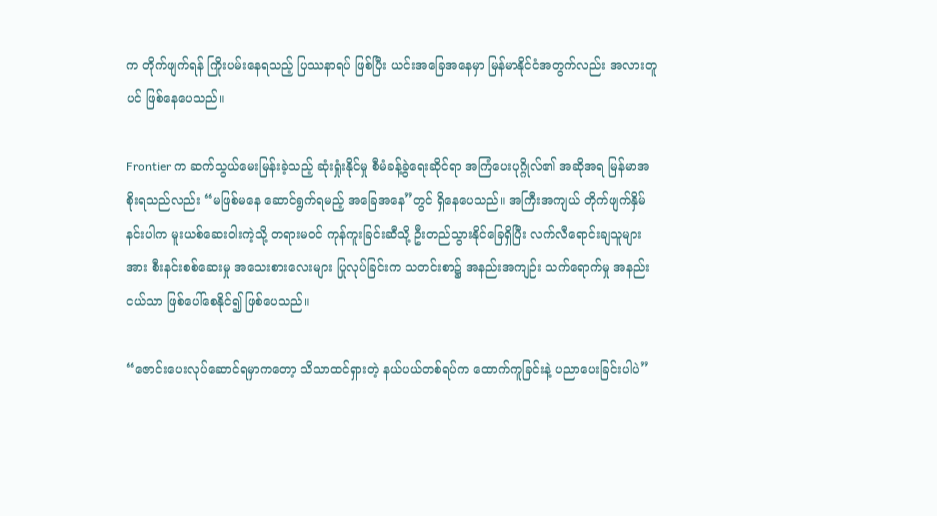က တိုက်ဖျက်ရန် ကြိုးပမ်းနေရသည့် ပြဿနာရပ် ဖြစ်ပြီး ယင်းအခြေအနေမှာ မြန်မာနိုင်ငံအတွက်လည်း အလားတူပင် ဖြစ်နေပေသည်။

Frontier က ဆက်သွယ်မေးမြန်းခဲ့သည့် ဆုံးရှုံးနိုင်မှု စီမံခန့်ခွဲရေးဆိုင်ရာ အကြံပေးပုဂ္ဂိုလ်၏ အဆိုအရ မြန်မာအစိုးရသည်လည်း “မဖြစ်မနေ ဆောင်ရွက်ရမည့် အခြေအနေ”တွင် ရှိနေပေသည်။ အကြီးအကျယ် တိုက်ဖျက်နှိမ်နင်းပါက မူးယစ်ဆေးဝါးကဲ့သို့ တရားမဝင် ကုန်ကူးခြင်းဆီသို့ ဦးတည်သွားနိုင်ခြေရှိပြီး လက်လီရောင်းချသူများအား စီးနင်းစစ်ဆေးမှု အသေးစားလေးများ ပြုလုပ်ခြင်းက သတင်းစာ၌ အနည်းအကျဉ်း သက်ရောက်မှု အနည်းငယ်သာ ဖြစ်ပေါ်စေနိုင်၍ ဖြစ်ပေသည်။

“ဇောင်းပေးလုပ်ဆောင်ရမှာကတော့ သိသာထင်ရှားတဲ့ နယ်ပယ်တစ်ရပ်က ထောက်ကူခြင်းနဲ့ ပညာပေးခြင်းပါပဲ”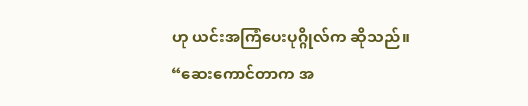ဟု ယင်းအကြံပေးပုဂ္ဂိုလ်က ဆိုသည်။ “ဆေးကောင်တာက အ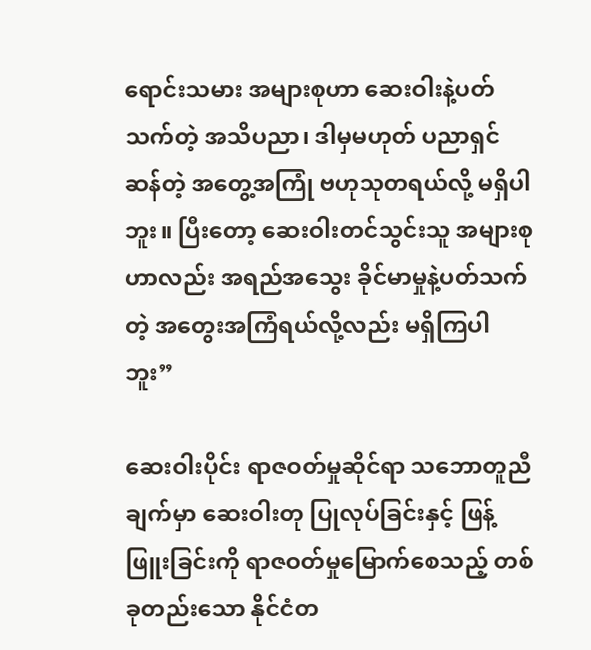ရောင်းသမား အများစုဟာ ဆေးဝါးနဲ့ပတ်သက်တဲ့ အသိပညာ၊ ဒါမှမဟုတ် ပညာရှင်ဆန်တဲ့ အတွေ့အကြုံ ဗဟုသုတရယ်လို့ မရှိပါဘူး။ ပြီးတော့ ဆေးဝါးတင်သွင်းသူ အများစုဟာလည်း အရည်အသွေး ခိုင်မာမှုနဲ့ပတ်သက်တဲ့ အတွေးအကြံရယ်လို့လည်း မရှိကြပါဘူး”

ဆေးဝါးပိုင်း ရာဇဝတ်မှုဆိုင်ရာ သဘောတူညီချက်မှာ ဆေးဝါးတု ပြုလုပ်ခြင်းနှင့် ဖြန့်ဖြူးခြင်းကို ရာဇဝတ်မှုမြောက်စေသည့် တစ်ခုတည်းသော နိုင်ငံတ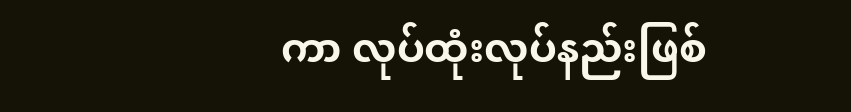ကာ လုပ်ထုံးလုပ်နည်းဖြစ်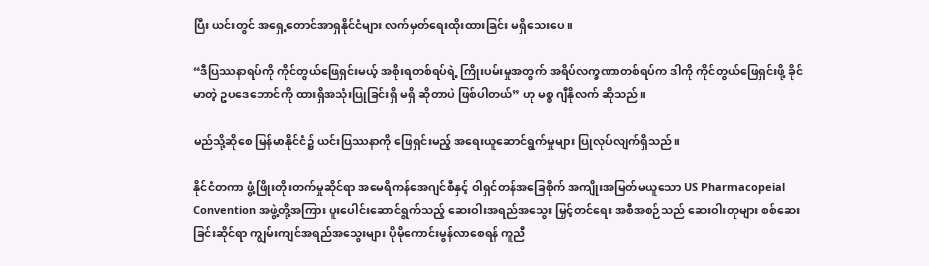ပြီး ယင်းတွင် အရှေ့တောင်အာရှနိုင်ငံများ လက်မှတ်ရေးထိုးထားခြင်း မရှိသေးပေ။

“ဒီပြဿနာရပ်ကို ကိုင်တွယ်ဖြေရှင်းမယ့် အစိုးရတစ်ရပ်ရဲ့ ကြိုးပမ်းမှုအတွက် အရိပ်လက္ခဏာတစ်ရပ်က ဒါကို ကိုင်တွယ်ဖြေရှင်းဖို့ ခိုင်မာတဲ့ ဥပဒေဘောင်ကို ထားရှိအသုံးပြုခြင်းရှိ မရှိ ဆိုတာပဲ ဖြစ်ပါတယ်” ဟု မစ္စ ဂျီနိုလက် ဆိုသည်။

မည်သို့ဆိုစေ မြန်မာနိုင်ငံ၌ ယင်းပြဿနာကို ဖြေရှင်းမည့် အရေးယူဆောင်ရွက်မှုများ ပြုလုပ်လျက်ရှိသည်။

နိုင်ငံတကာ ဖွံ့ဖြိုးတိုးတက်မှုဆိုင်ရာ အမေရိကန်အေဂျင်စီနှင့် ဝါရှင်တန်အခြေစိုက် အကျိုးအမြတ်မယူသော US Pharmacopeial Convention အဖွဲ့တို့အကြား ပူးပေါင်းဆောင်ရွက်သည့် ဆေးဝါးအရည်အသွေး မြှင့်တင်ရေး အစီအစဉ်သည် ဆေးဝါးတုများ စစ်ဆေးခြင်းဆိုင်ရာ ကျွမ်းကျင်အရည်အသွေးများ ပိုမိုကောင်းမွန်လာစေရန် ကူညီ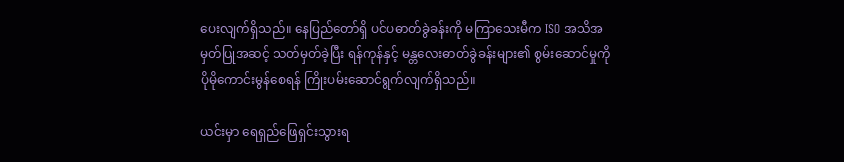ပေးလျက်ရှိသည်။ နေပြည်တော်ရှိ ပင်ပဓာတ်ခွဲခန်းကို မကြာသေးမီက ISO အသိအမှတ်ပြုအဆင့် သတ်မှတ်ခဲ့ပြီး ရန်ကုန်နှင့် မန္တလေးဓာတ်ခွဲခန်းများ၏ စွမ်းဆောင်မှုကို ပိုမိုကောင်းမွန်စေရန် ကြိုးပမ်းဆောင်ရွက်လျက်ရှိသည်။

ယင်းမှာ ရေရှည်ဖြေရှင်းသွားရ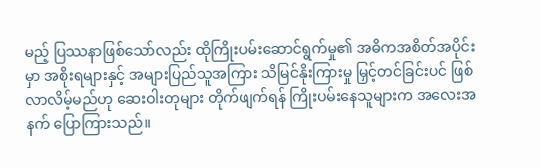မည့် ပြဿနာဖြစ်သော်လည်း ထိုကြိုးပမ်းဆောင်ရွက်မှု၏ အဓိကအစိတ်အပိုင်းမှာ အစိုးရများနှင့် အများပြည်သူအကြား သိမြင်နိုးကြားမှု မြှင့်တင်ခြင်းပင် ဖြစ်လာလိမ့်မည်ဟု ဆေးဝါးတုများ တိုက်ဖျက်ရန် ကြိုးပမ်းနေသူများက အလေးအနက် ပြောကြားသည်။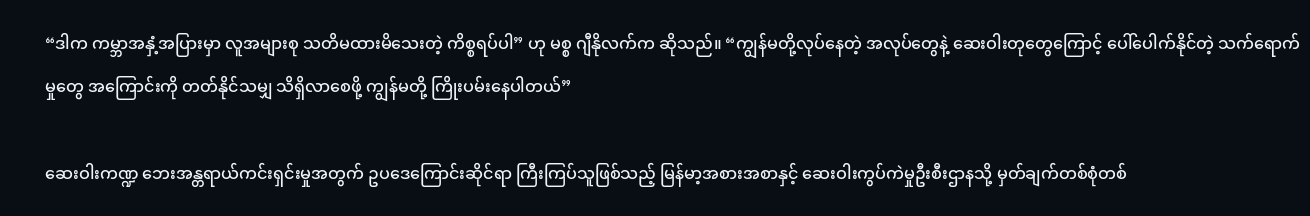“ဒါက ကမ္ဘာအနှံ့အပြားမှာ လူအများစု သတိမထားမိသေးတဲ့ ကိစ္စရပ်ပါ” ဟု မစ္စ ဂျီနိုလက်က ဆိုသည်။ “ကျွန်မတို့လုပ်နေတဲ့ အလုပ်တွေနဲ့ ဆေးဝါးတုတွေကြောင့် ပေါ်ပေါက်နိုင်တဲ့ သက်ရောက်မှုတွေ အကြောင်းကို တတ်နိုင်သမျှ သိရှိလာစေဖို့ ကျွန်မတို့ ကြိုးပမ်းနေပါတယ်”

ဆေးဝါးကဏ္ဍ ဘေးအန္တရာယ်ကင်းရှင်းမှုအတွက် ဥပဒေကြောင်းဆိုင်ရာ ကြီးကြပ်သူဖြစ်သည့် မြန်မာ့အစားအစာနှင့် ဆေးဝါးကွပ်ကဲမှုဦးစီးဌာနသို့ မှတ်ချက်တစ်စုံတစ်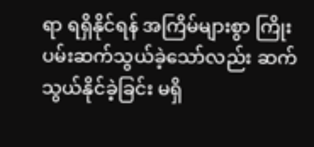ရာ ရရှိနိုင်ရန် အကြိမ်များစွာ ကြိုးပမ်းဆက်သွယ်ခဲ့သော်လည်း ဆက်သွယ်နိုင်ခဲ့ခြင်း မရှိ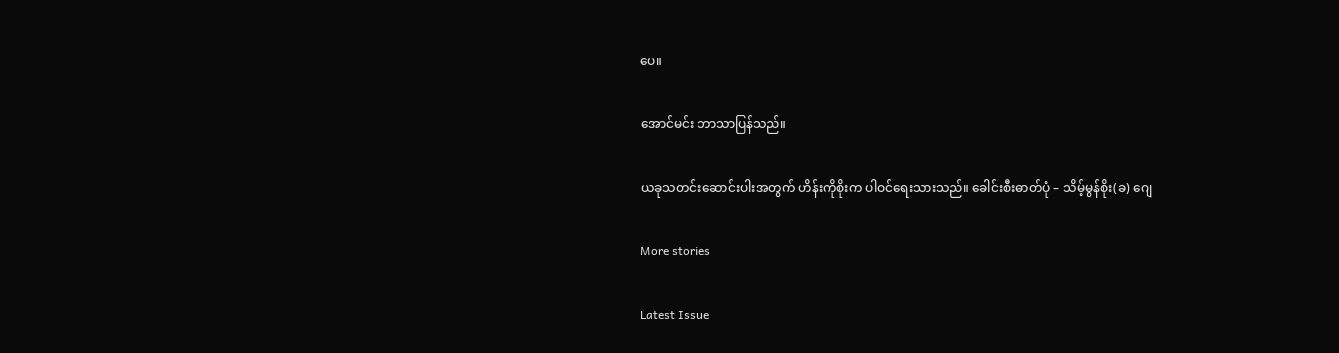ပေ။

အောင်မင်း ဘာသာပြန်သည်။

ယခုသတင်းဆောင်းပါးအတွက် ဟိန်းကိုစိုးက ပါဝင်ရေးသားသည်။ ခေါင်းစီးဓာတ်ပုံ – သိမ့်မွန်စိုး(ခ) ဂျေ

More stories

Latest Issue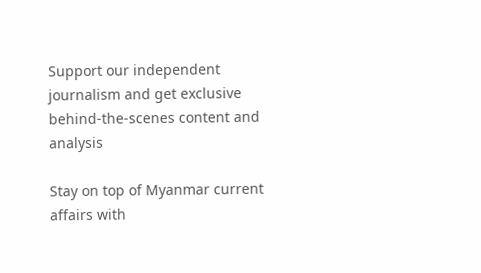Support our independent journalism and get exclusive behind-the-scenes content and analysis

Stay on top of Myanmar current affairs with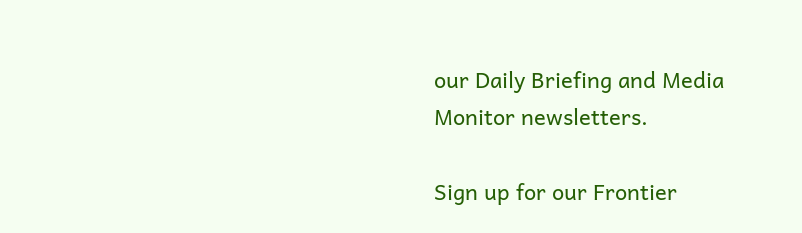our Daily Briefing and Media Monitor newsletters.

Sign up for our Frontier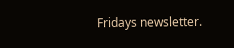Fridays newsletter.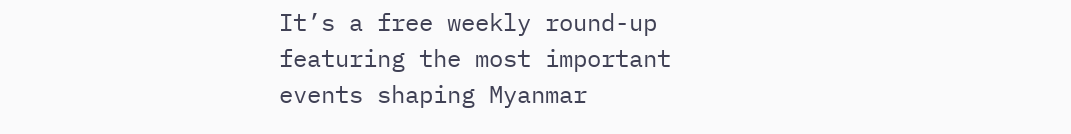It’s a free weekly round-up featuring the most important events shaping Myanmar